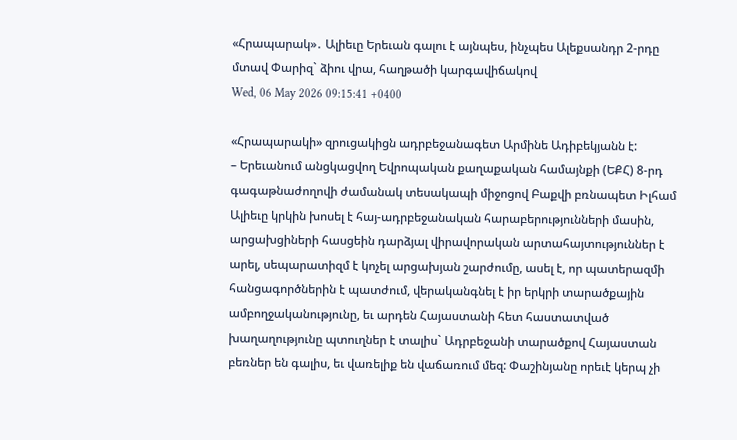«Հրապարակ»․ Ալիեւը Երեւան գալու է այնպես, ինչպես Ալեքսանդր 2-րդը մտավ Փարիզ` ձիու վրա, հաղթածի կարգավիճակով
Wed, 06 May 2026 09:15:41 +0400

«Հրապարակի» զրուցակիցն ադրբեջանագետ Արմինե Ադիբեկյանն է:
– Երեւանում անցկացվող Եվրոպական քաղաքական համայնքի (ԵՔՀ) 8-րդ գագաթնաժողովի ժամանակ տեսակապի միջոցով Բաքվի բռնապետ Իլհամ Ալիեւը կրկին խոսել է հայ-ադրբեջանական հարաբերությունների մասին, արցախցիների հասցեին դարձյալ վիրավորական արտահայտություններ է արել, սեպարատիզմ է կոչել արցախյան շարժումը, ասել է, որ պատերազմի հանցագործներին է պատժում, վերականգնել է իր երկրի տարածքային ամբողջականությունը, եւ արդեն Հայաստանի հետ հաստատված խաղաղությունը պտուղներ է տալիս` Ադրբեջանի տարածքով Հայաստան բեռներ են գալիս, եւ վառելիք են վաճառում մեզ: Փաշինյանը որեւէ կերպ չի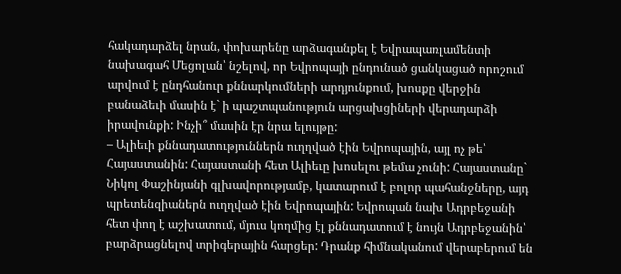հակադարձել նրան, փոխարենը արձագանքել է Եվրապառլամենտի նախագահ Մեցոլան՝ նշելով, որ Եվրոպայի ընդունած ցանկացած որոշում արվում է ընդհանուր քննարկումների արդյունքում, խոսքը վերջին բանաձեւի մասին է` ի պաշտպանություն արցախցիների վերադարձի իրավունքի: Ինչի՞ մասին էր նրա ելույթը:
– Ալիեւի քննադատություններն ուղղված էին Եվրոպային, այլ ոչ թե՝ Հայաստանին: Հայաստանի հետ Ալիեւը խոսելու թեմա չունի: Հայաստանը` Նիկոլ Փաշինյանի գլխավորությամբ, կատարում է բոլոր պահանջները, այդ պրետենզիաներն ուղղված էին Եվրոպային: Եվրոպան նախ Ադրբեջանի հետ փող է աշխատում, մյուս կողմից էլ քննադատում է նույն Ադրբեջանին՝ բարձրացնելով տրիգերային հարցեր: Դրանք հիմնականում վերաբերում են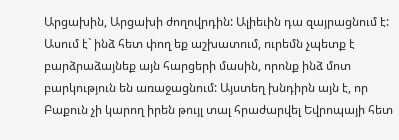Արցախին, Արցախի ժողովրդին: Ալիեւին դա զայրացնում է: Ասում է` ինձ հետ փող եք աշխատում, ուրեմն չպետք է բարձրաձայնեք այն հարցերի մասին, որոնք ինձ մոտ բարկություն են առաջացնում: Այստեղ խնդիրն այն է, որ Բաքուն չի կարող իրեն թույլ տալ հրաժարվել Եվրոպայի հետ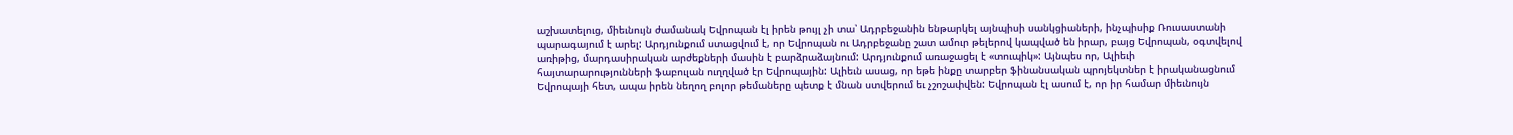աշխատելուց, միեւնույն ժամանակ Եվրոպան էլ իրեն թույլ չի տա՝ Ադրբեջանին ենթարկել այնպիսի սանկցիաների, ինչպիսիք Ռուսաստանի պարագայում է արել: Արդյունքում ստացվում է, որ Եվրոպան ու Ադրբեջանը շատ ամուր թելերով կապված են իրար, բայց Եվրոպան, օգտվելով առիթից, մարդասիրական արժեքների մասին է բարձրաձայնում: Արդյունքում առաջացել է «տուպիկ»: Այնպես որ, Ալիեւի հայտարարությունների ֆաբուլան ուղղված էր Եվրոպային: Ալիեւն ասաց, որ եթե ինքը տարբեր ֆինանսական պրոյեկտներ է իրականացնում Եվրոպայի հետ, ապա իրեն նեղող բոլոր թեմաները պետք է մնան ստվերում եւ չշոշափվեն: Եվրոպան էլ ասում է, որ իր համար միեւնույն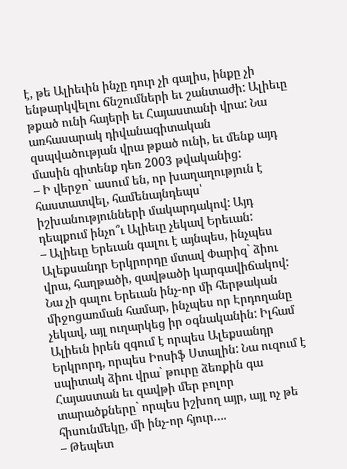է, թե Ալիեւին ինչը դուր չի գալիս, ինքը չի ենթարկվելու ճնշումների եւ շանտաժի: Ալիեւը թքած ունի հայերի եւ Հայաստանի վրա: Նա առհասարակ դիվանագիտական զսպվածության վրա թքած ունի, եւ մենք այդ մասին գիտենք դեռ 2003 թվականից:
– Ի վերջո` ասում են, որ խաղաղություն է հաստատվել, համենայնդեպս՝ իշխանությունների մակարդակով: Այդ դեպքում ինչո՞ւ Ալիեւը չեկավ Երեւան:
– Ալիեւը Երեւան գալու է այնպես, ինչպես Ալեքսանդր Երկրորդը մտավ Փարիզ` ձիու վրա, հաղթածի, զավթածի կարգավիճակով: Նա չի գալու Երեւան ինչ-որ մի հերթական միջոցառման համար, ինչպես որ Էրդողանը չեկավ, այլ ուղարկեց իր օգնականին: Իլհամ Ալիեւն իրեն զգում է որպես Ալեքսանդր Երկրորդ, որպես Իոսիֆ Ստալին: Նա ուզում է սպիտակ ձիու վրա` թուրը ձեռքին գա Հայաստան եւ զավթի մեր բոլոր տարածքները` որպես իշխող այր, այլ ոչ թե հիսունմեկը, մի ինչ-որ հյուր….
– Թեպետ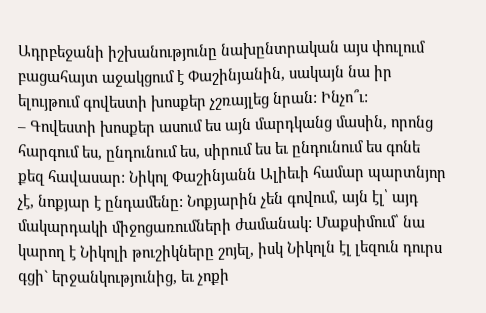Ադրբեջանի իշխանությունը նախընտրական այս փուլում բացահայտ աջակցում է Փաշինյանին, սակայն նա իր ելույթում գովեստի խոսքեր չշռայլեց նրան: Ինչո՞ւ:
– Գովեստի խոսքեր ասում ես այն մարդկանց մասին, որոնց հարգում ես, ընդունում ես, սիրում ես եւ ընդունում ես գոնե քեզ հավասար: Նիկոլ Փաշինյանն Ալիեւի համար պարտնյոր չէ, նոքյար է ընդամենը: Նոքյարին չեն գովում, այն էլ՝ այդ մակարդակի միջոցառումների ժամանակ: Մաքսիմում՝ նա կարող է Նիկոլի թուշիկները շոյել, իսկ Նիկոլն էլ լեզուն դուրս գցի` երջանկությունից, եւ չոքի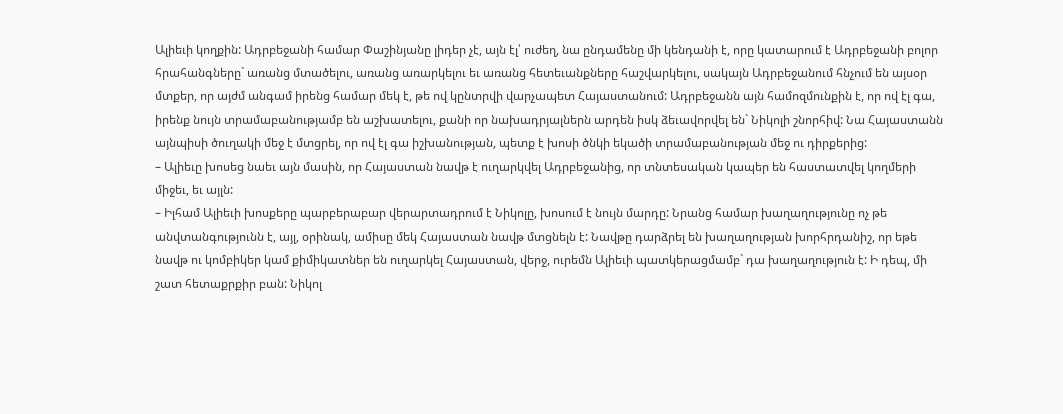Ալիեւի կողքին: Ադրբեջանի համար Փաշինյանը լիդեր չէ, այն էլ՝ ուժեղ, նա ընդամենը մի կենդանի է, որը կատարում է Ադրբեջանի բոլոր հրահանգները` առանց մտածելու, առանց առարկելու եւ առանց հետեւանքները հաշվարկելու, սակայն Ադրբեջանում հնչում են այսօր մտքեր, որ այժմ անգամ իրենց համար մեկ է, թե ով կընտրվի վարչապետ Հայաստանում: Ադրբեջանն այն համոզմունքին է, որ ով էլ գա, իրենք նույն տրամաբանությամբ են աշխատելու, քանի որ նախադրյալներն արդեն իսկ ձեւավորվել են` Նիկոլի շնորհիվ: Նա Հայաստանն այնպիսի ծուղակի մեջ է մտցրել, որ ով էլ գա իշխանության, պետք է խոսի ծնկի եկածի տրամաբանության մեջ ու դիրքերից:
– Ալիեւը խոսեց նաեւ այն մասին, որ Հայաստան նավթ է ուղարկվել Ադրբեջանից, որ տնտեսական կապեր են հաստատվել կողմերի միջեւ, եւ այլն:
– Իլհամ Ալիեւի խոսքերը պարբերաբար վերարտադրում է Նիկոլը, խոսում է նույն մարդը: Նրանց համար խաղաղությունը ոչ թե անվտանգությունն է, այլ, օրինակ, ամիսը մեկ Հայաստան նավթ մտցնելն է: Նավթը դարձրել են խաղաղության խորհրդանիշ, որ եթե նավթ ու կոմբիկեր կամ քիմիկատներ են ուղարկել Հայաստան, վերջ, ուրեմն Ալիեւի պատկերացմամբ` դա խաղաղություն է: Ի դեպ, մի շատ հետաքրքիր բան: Նիկոլ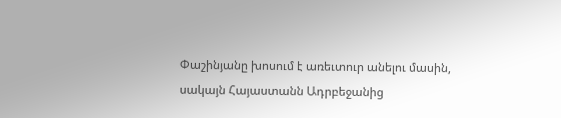Փաշինյանը խոսում է առեւտուր անելու մասին, սակայն Հայաստանն Ադրբեջանից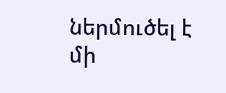ներմուծել է մի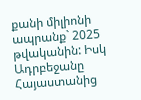քանի միլիոնի ապրանք` 2025 թվականին: Իսկ Ադրբեջանը Հայաստանից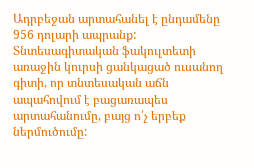Ադրբեջան արտահանել է ընդամենը 956 դոլարի ապրանք: Տնտեսագիտական ֆակուլտետի առաջին կուրսի ցանկացած ուսանող գիտի, որ տնտեսական աճն ապահովում է բացառապես արտահանումը, բայց ո՛չ երբեք ներմուծումը: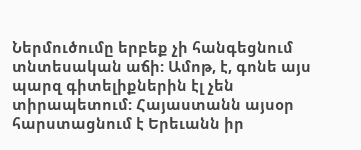Ներմուծումը երբեք չի հանգեցնում տնտեսական աճի: Ամոթ, է, գոնե այս պարզ գիտելիքներին էլ չեն տիրապետում: Հայաստանն այսօր հարստացնում է Երեւանն իր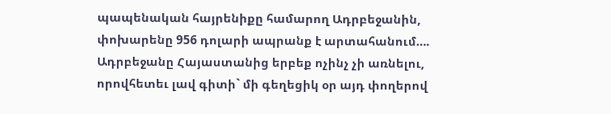պապենական հայրենիքը համարող Ադրբեջանին, փոխարենը 956 դոլարի ապրանք է արտահանում…. Ադրբեջանը Հայաստանից երբեք ոչինչ չի առնելու, որովհետեւ լավ գիտի` մի գեղեցիկ օր այդ փողերով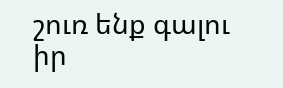շուռ ենք գալու իր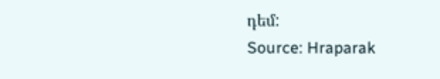դեմ:
Source: Hraparak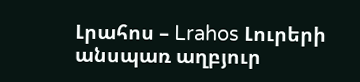Լրահոս – Lrahos Լուրերի անսպառ աղբյուր